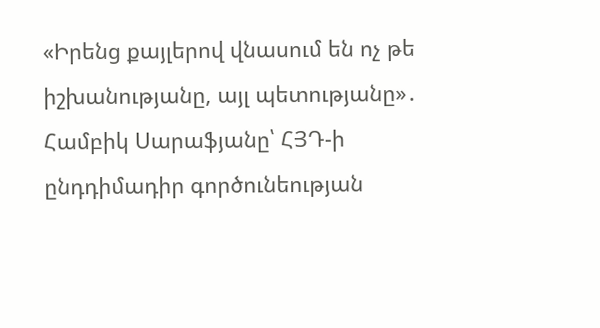«Իրենց քայլերով վնասում են ոչ թե իշխանությանը, այլ պետությանը»․ Համբիկ Սարաֆյանը՝ ՀՅԴ-ի ընդդիմադիր գործունեության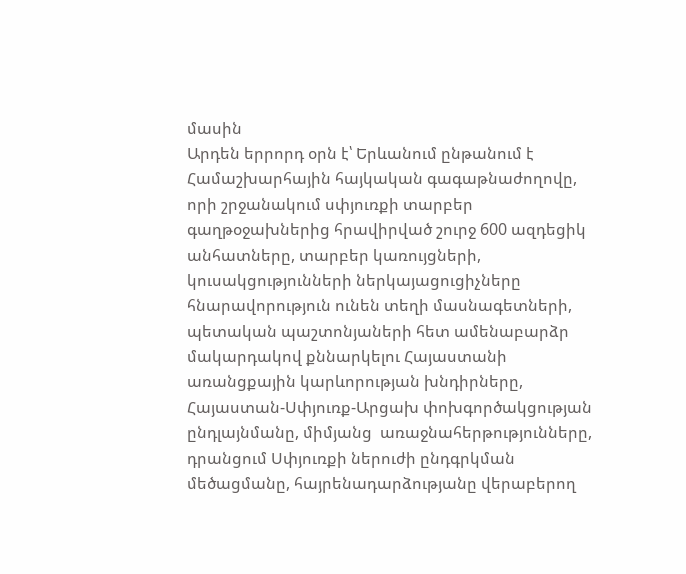մասին
Արդեն երրորդ օրն է՝ Երևանում ընթանում է Համաշխարհային հայկական գագաթնաժողովը, որի շրջանակում սփյուռքի տարբեր գաղթօջախներից հրավիրված շուրջ 600 ազդեցիկ անհատները, տարբեր կառույցների, կուսակցությունների ներկայացուցիչները հնարավորություն ունեն տեղի մասնագետների, պետական պաշտոնյաների հետ ամենաբարձր մակարդակով քննարկելու Հայաստանի առանցքային կարևորության խնդիրները, Հայաստան-Սփյուռք-Արցախ փոխգործակցության ընդլայնմանը, միմյանց  առաջնահերթությունները, դրանցում Սփյուռքի ներուժի ընդգրկման մեծացմանը, հայրենադարձությանը վերաբերող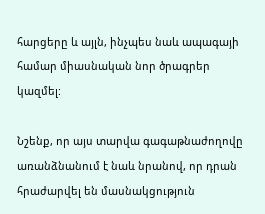հարցերը և այլն, ինչպես նաև ապագայի համար միասնական նոր ծրագրեր կազմել:

Նշենք, որ այս տարվա գագաթնաժողովը առանձնանում է նաև նրանով, որ դրան հրաժարվել են մասնակցություն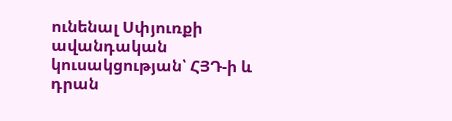ունենալ Սփյուռքի ավանդական կուսակցության՝ ՀՅԴ-ի և դրան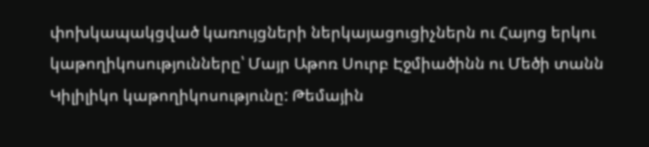փոխկապակցված կառույցների ներկայացուցիչներն ու Հայոց երկու կաթողիկոսությունները՝ Մայր Աթոռ Սուրբ Էջմիածինն ու Մեծի տանն Կիլիլիկո կաթողիկոսությունը: Թեմային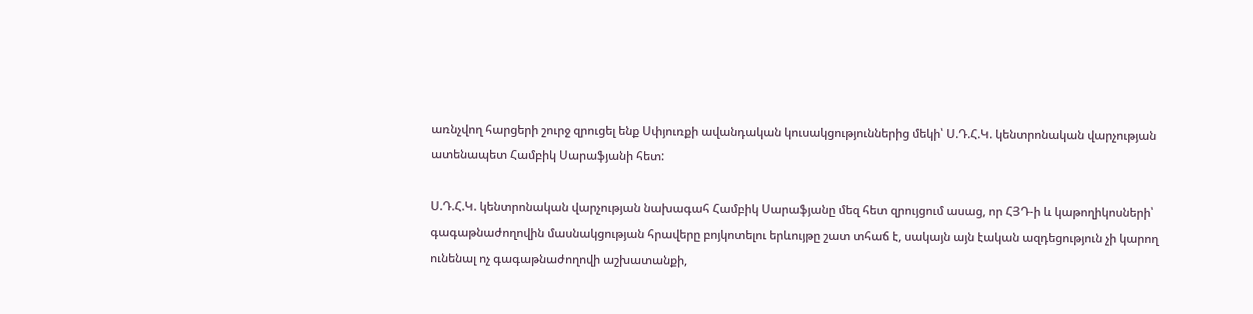առնչվող հարցերի շուրջ զրուցել ենք Սփյուռքի ավանդական կուսակցություններից մեկի՝ Ս.Դ.Հ.Կ. կենտրոնական վարչության ատենապետ Համբիկ Սարաֆյանի հետ:

Ս.Դ.Հ.Կ. կենտրոնական վարչության նախագահ Համբիկ Սարաֆյանը մեզ հետ զրույցում ասաց, որ ՀՅԴ-ի և կաթողիկոսների՝ գագաթնաժողովին մասնակցության հրավերը բոյկոտելու երևույթը շատ տհաճ է, սակայն այն էական ազդեցություն չի կարող ունենալ ոչ գագաթնաժողովի աշխատանքի,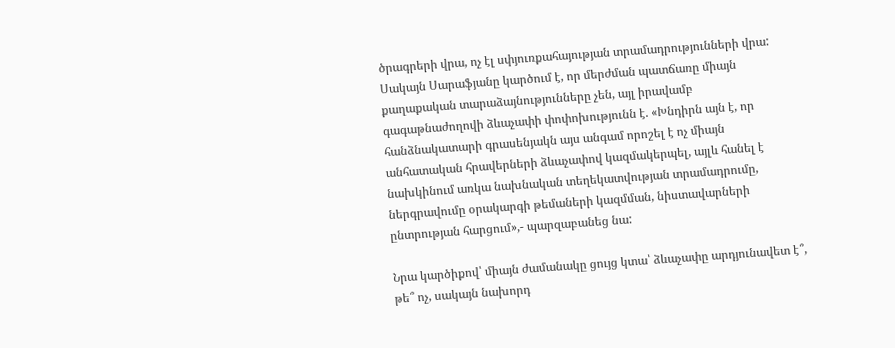ծրագրերի վրա, ոչ էլ սփյուռքահայության տրամադրությունների վրա: Սակայն Սարաֆյանը կարծում է, որ մերժման պատճառը միայն քաղաքական տարաձայնությունները չեն, այլ իրավամբ գագաթնաժողովի ձևաչափի փոփոխությունն է. «Խնդիրն այն է, որ հանձնակատարի գրասենյակն այս անգամ որոշել է ոչ միայն անհատական հրավերների ձևաչափով կազմակերպել, այլև հանել է նախկինում առկա նախնական տեղեկատվության տրամադրումը, ներգրավումը օրակարգի թեմաների կազմման, նիստավարների ընտրության հարցում»,- պարզաբանեց նա:

Նրա կարծիքով՝ միայն ժամանակը ցույց կտա՝ ձևաչափը արդյունավետ է՞, թե՞ ոչ, սակայն նախորդ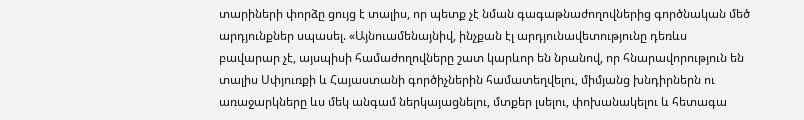տարիների փորձը ցույց է տալիս, որ պետք չէ նման գագաթնաժողովներից գործնական մեծ արդյունքներ սպասել. «Այնուամենայնիվ, ինչքան էլ արդյունավետությունը դեռևս բավարար չէ, այսպիսի համաժողովները շատ կարևոր են նրանով, որ հնարավորություն են տալիս Սփյուռքի և Հայաստանի գործիչներին համատեղվելու, միմյանց խնդիրներն ու առաջարկները ևս մեկ անգամ ներկայացնելու, մտքեր լսելու, փոխանակելու և հետագա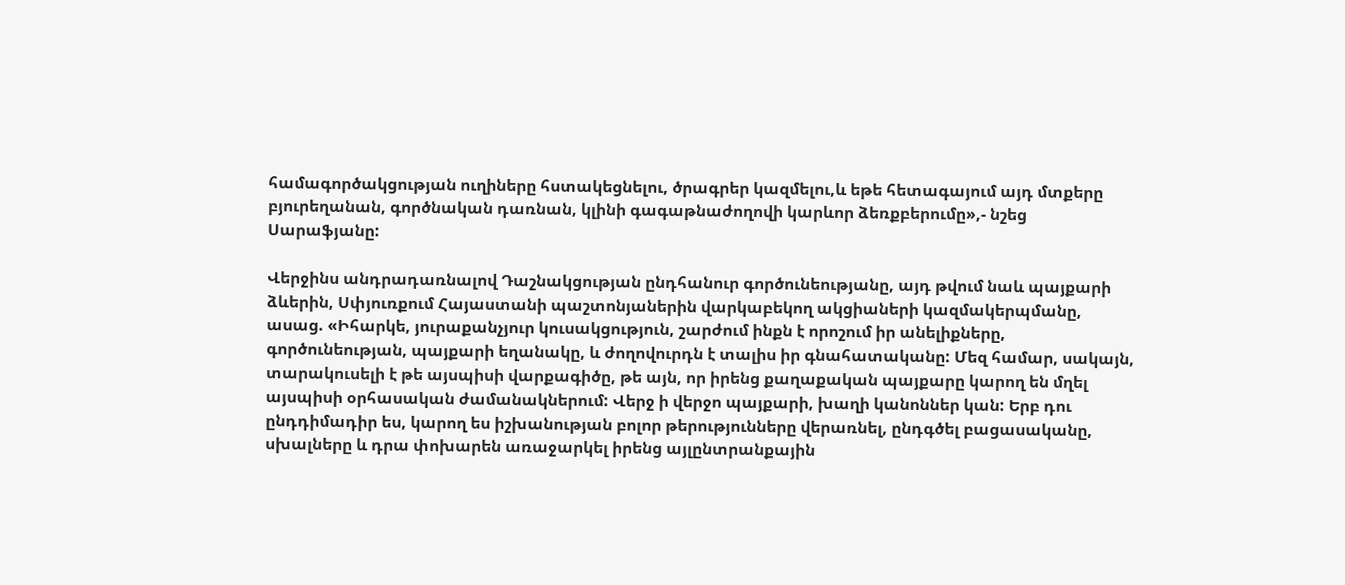համագործակցության ուղիները հստակեցնելու, ծրագրեր կազմելու,և եթե հետագայում այդ մտքերը բյուրեղանան, գործնական դառնան, կլինի գագաթնաժողովի կարևոր ձեռքբերումը»,- նշեց Սարաֆյանը:

Վերջինս անդրադառնալով Դաշնակցության ընդհանուր գործունեությանը, այդ թվում նաև պայքարի ձևերին, Սփյուռքում Հայաստանի պաշտոնյաներին վարկաբեկող ակցիաների կազմակերպմանը, ասաց. «Իհարկե, յուրաքանչյուր կուսակցություն, շարժում ինքն է որոշում իր անելիքները, գործունեության, պայքարի եղանակը, և ժողովուրդն է տալիս իր գնահատականը: Մեզ համար, սակայն, տարակուսելի է թե այսպիսի վարքագիծը, թե այն, որ իրենց քաղաքական պայքարը կարող են մղել այսպիսի օրհասական ժամանակներում: Վերջ ի վերջո պայքարի, խաղի կանոններ կան: Երբ դու ընդդիմադիր ես, կարող ես իշխանության բոլոր թերությունները վերառնել, ընդգծել բացասականը, սխալները և դրա փոխարեն առաջարկել իրենց այլընտրանքային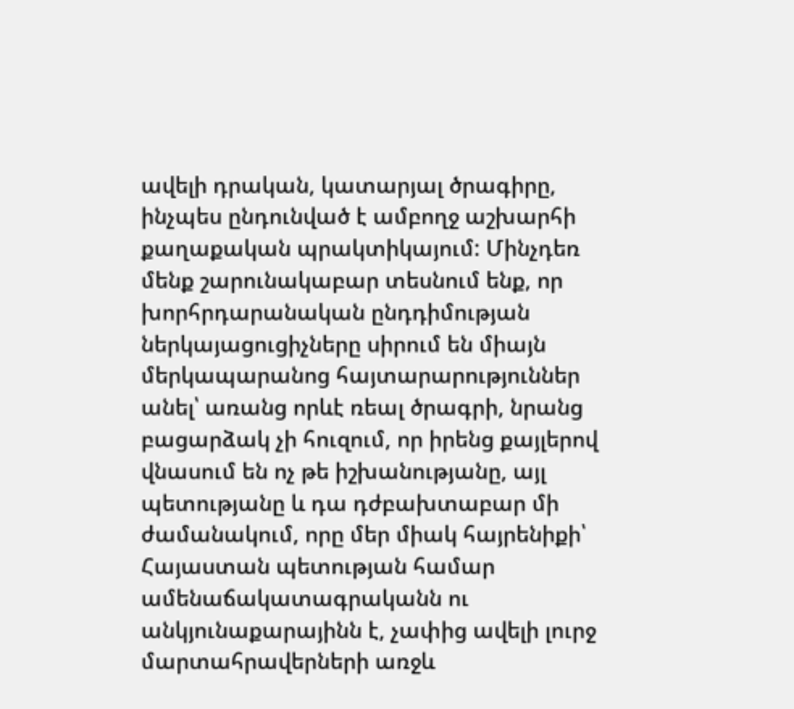ավելի դրական, կատարյալ ծրագիրը, ինչպես ընդունված է ամբողջ աշխարհի քաղաքական պրակտիկայում: Մինչդեռ մենք շարունակաբար տեսնում ենք, որ խորհրդարանական ընդդիմության ներկայացուցիչները սիրում են միայն մերկապարանոց հայտարարություններ անել՝ առանց որևէ ռեալ ծրագրի, նրանց բացարձակ չի հուզում, որ իրենց քայլերով վնասում են ոչ թե իշխանությանը, այլ պետությանը և դա դժբախտաբար մի ժամանակում, որը մեր միակ հայրենիքի՝ Հայաստան պետության համար ամենաճակատագրականն ու անկյունաքարայինն է, չափից ավելի լուրջ մարտահրավերների առջև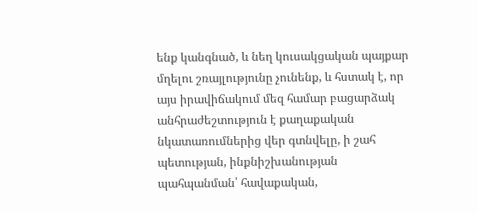ենք կանգնած, և նեղ կուսակցական պայքար մղելու շռայլությունը չունենք, և հստակ է, որ այս իրավիճակում մեզ համար բացարձակ անհրաժեշտություն է քաղաքական նկատառումներից վեր գտնվելը, ի շահ պետության, ինքնիշխանության պահպանման՝ հավաքական,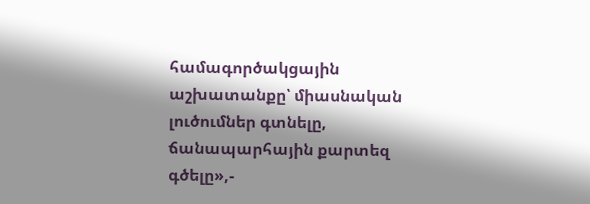համագործակցային աշխատանքը՝ միասնական լուծումներ գտնելը, ճանապարհային քարտեզ գծելը»,-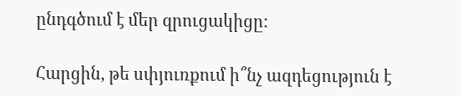ընդգծում է մեր զրուցակիցը:

Հարցին, թե սփյուռքում ի՞նչ ազդեցություն է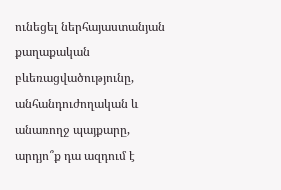ունեցել ներհայաստանյան քաղաքական բևեռացվածությունը, անհանդուժողական և անառողջ պայքարը, արդյո՞ք դա ազդում է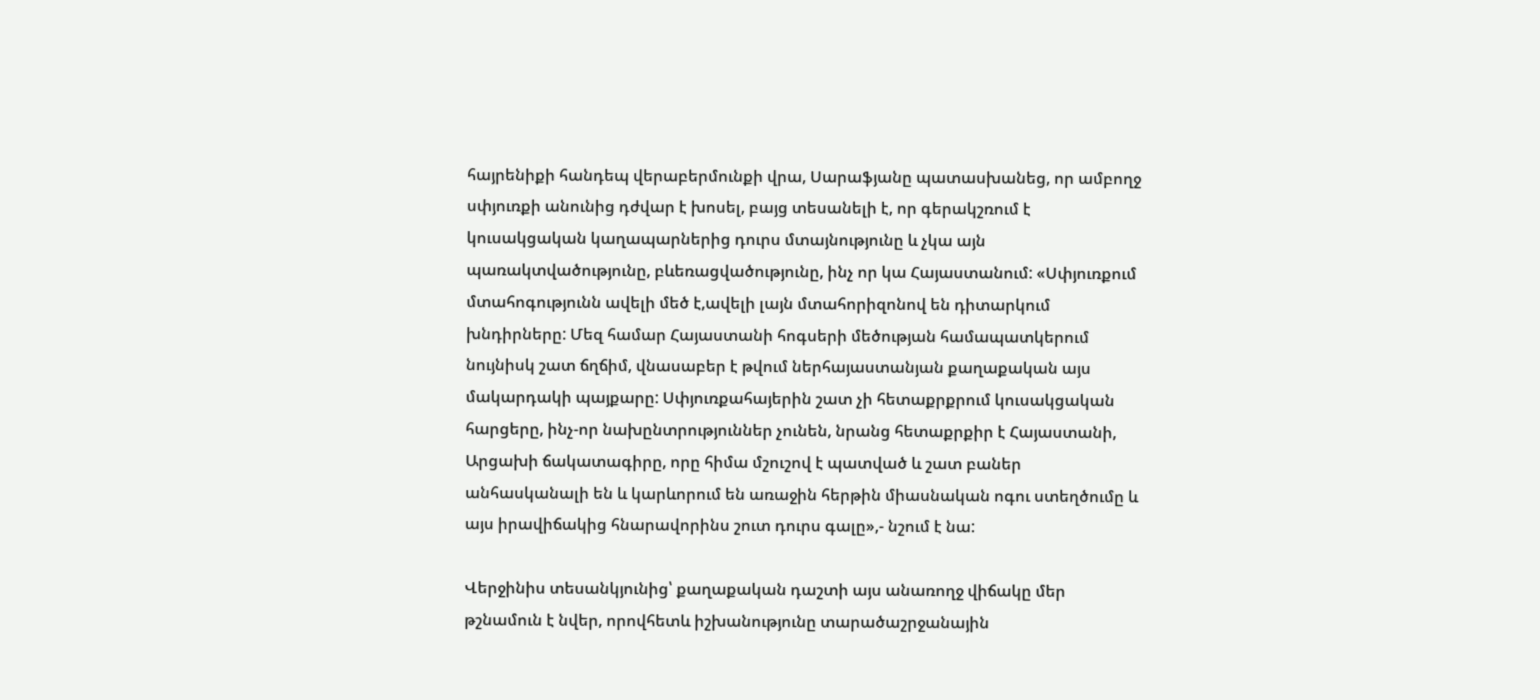հայրենիքի հանդեպ վերաբերմունքի վրա, Սարաֆյանը պատասխանեց, որ ամբողջ սփյուռքի անունից դժվար է խոսել, բայց տեսանելի է, որ գերակշռում է կուսակցական կաղապարներից դուրս մտայնությունը և չկա այն պառակտվածությունը, բևեռացվածությունը, ինչ որ կա Հայաստանում: «Սփյուռքում մտահոգությունն ավելի մեծ է,ավելի լայն մտահորիզոնով են դիտարկում խնդիրները: Մեզ համար Հայաստանի հոգսերի մեծության համապատկերում նույնիսկ շատ ճղճիմ, վնասաբեր է թվում ներհայաստանյան քաղաքական այս մակարդակի պայքարը: Սփյուռքահայերին շատ չի հետաքրքրում կուսակցական հարցերը, ինչ-որ նախընտրություններ չունեն, նրանց հետաքրքիր է Հայաստանի, Արցախի ճակատագիրը, որը հիմա մշուշով է պատված և շատ բաներ անհասկանալի են և կարևորում են առաջին հերթին միասնական ոգու ստեղծումը և այս իրավիճակից հնարավորինս շուտ դուրս գալը»,- նշում է նա:

Վերջինիս տեսանկյունից՝ քաղաքական դաշտի այս անառողջ վիճակը մեր թշնամուն է նվեր, որովհետև իշխանությունը տարածաշրջանային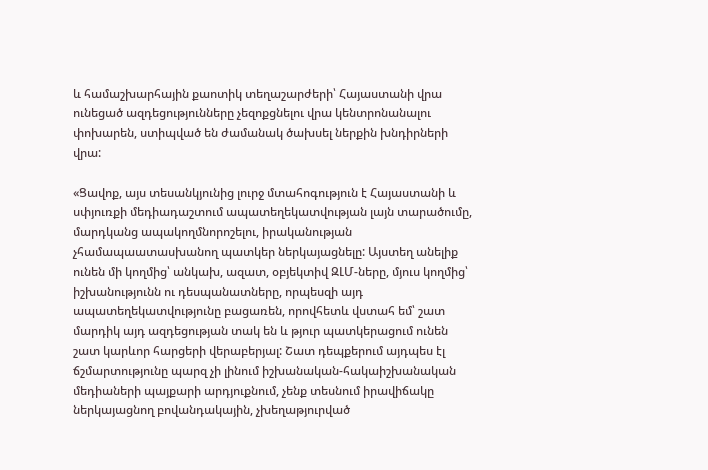և համաշխարհային քաոտիկ տեղաշարժերի՝ Հայաստանի վրա ունեցած ազդեցությունները չեզոքցնելու վրա կենտրոնանալու փոխարեն, ստիպված են ժամանակ ծախսել ներքին խնդիրների վրա:

«Ցավոք, այս տեսանկյունից լուրջ մտահոգություն է Հայաստանի և սփյուռքի մեդիադաշտում ապատեղեկատվության լայն տարածումը, մարդկանց ապակողմնորոշելու, իրականության չհամապաատասխանող պատկեր ներկայացնելը: Այստեղ անելիք ունեն մի կողմից՝ անկախ, ազատ, օբյեկտիվ ԶԼՄ-ները, մյուս կողմից՝ իշխանությունն ու դեսպանատները, որպեսզի այդ ապատեղեկատվությունը բացառեն, որովհետև վստահ եմ՝ շատ մարդիկ այդ ազդեցության տակ են և թյուր պատկերացում ունեն շատ կարևոր հարցերի վերաբերյալ: Շատ դեպքերում այդպես էլ ճշմարտությունը պարզ չի լինում իշխանական-հակաիշխանական մեդիաների պայքարի արդյուքնում, չենք տեսնում իրավիճակը ներկայացնող բովանդակային, չխեղաթյուրված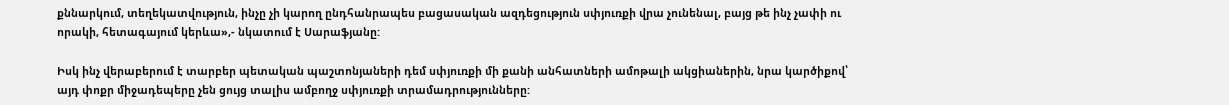քննարկում, տեղեկատվություն, ինչը չի կարող ընդհանրապես բացասական ազդեցություն սփյուռքի վրա չունենալ, բայց թե ինչ չափի ու որակի, հետագայում կերևա»,- նկատում է Սարաֆյանը:

Իսկ ինչ վերաբերում է տարբեր պետական պաշտոնյաների դեմ սփյուռքի մի քանի անհատների ամոթալի ակցիաներին, նրա կարծիքով՝ այդ փոքր միջադեպերը չեն ցույց տալիս ամբողջ սփյուռքի տրամադրությունները: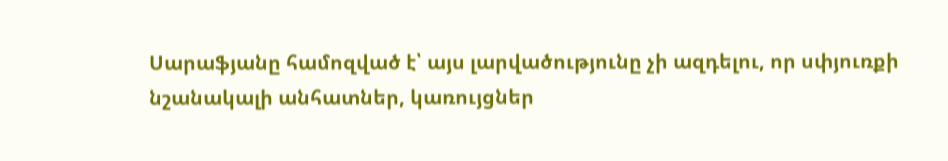Սարաֆյանը համոզված է՝ այս լարվածությունը չի ազդելու, որ սփյուռքի նշանակալի անհատներ, կառույցներ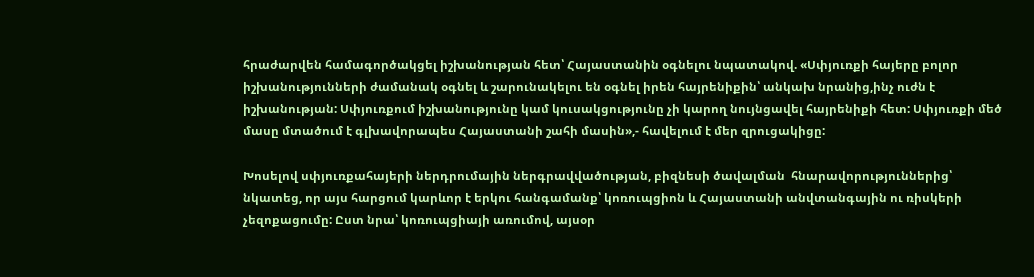հրաժարվեն համագործակցել իշխանության հետ՝ Հայաստանին օգնելու նպատակով. «Սփյուռքի հայերը բոլոր իշխանությունների ժամանակ օգնել և շարունակելու են օգնել իրեն հայրենիքին՝ անկախ նրանից,ինչ ուժն է իշխանության: Սփյուռքում իշխանությունը կամ կուսակցությունը չի կարող նույնցավել հայրենիքի հետ: Սփյուռքի մեծ մասը մտածում է գլխավորապես Հայաստանի շահի մասին»,- հավելում է մեր զրուցակիցը:

Խոսելով սփյուռքահայերի ներդրումային ներգրավվածության, բիզնեսի ծավալման  հնարավորություններից՝ նկատեց, որ այս հարցում կարևոր է երկու հանգամանք՝ կոռուպցիոն և Հայաստանի անվտանգային ու ռիսկերի չեզոքացումը: Ըստ նրա՝ կոռուպցիայի առումով, այսօր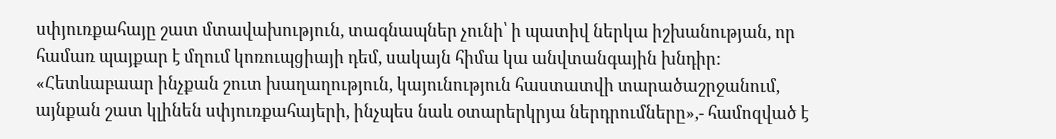սփյուռքահայը շատ մտավախություն, տագնապներ չունի՝ ի պատիվ ներկա իշխանության, որ համառ պայքար է մղում կոռուպցիայի դեմ, սակայն հիմա կա անվտանգային խնդիր: «Հետևաբաար ինչքան շուտ խաղաղություն, կայունություն հաստատվի տարածաշրջանում, այնքան շատ կլինեն սփյուռքահայերի, ինչպես նաև օտարերկրյա ներդրումները»,- համոզված է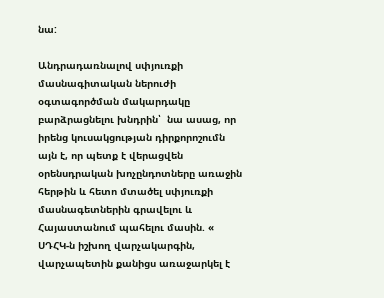նա:

Անդրադառնալով սփյուռքի մասնագիտական ներուժի օգտագործման մակարդակը բարձրացնելու խնդրին՝  նա ասաց, որ իրենց կուսակցության դիրքորոշումն այն է, որ պետք է վերացվեն օրենսդրական խոչընդոտները առաջին հերթին և հետո մտածել սփյուռքի մասնագետներին գրավելու և Հայաստանում պահելու մասին. « ՍԴՀԿ-ն իշխող վարչակարգին, վարչապետին քանիցս առաջարկել է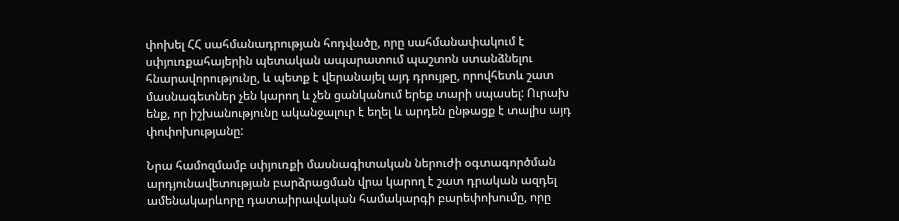փոխել ՀՀ սահմանադրության հոդվածը, որը սահմանափակում է սփյուռքահայերին պետական ապարատում պաշտոն ստանձնելու հնարավորությունը, և պետք է վերանայել այդ դրույթը, որովհետև շատ մասնագետներ չեն կարող և չեն ցանկանում երեք տարի սպասել: Ուրախ ենք, որ իշխանությունը ականջալուր է եղել և արդեն ընթացք է տալիս այդ փոփոխությանը:

Նրա համոզմամբ սփյուռքի մասնագիտական ներուժի օգտագործման արդյունավետության բարձրացման վրա կարող է շատ դրական ազդել ամենակարևորը դատաիրավական համակարգի բարեփոխումը, որը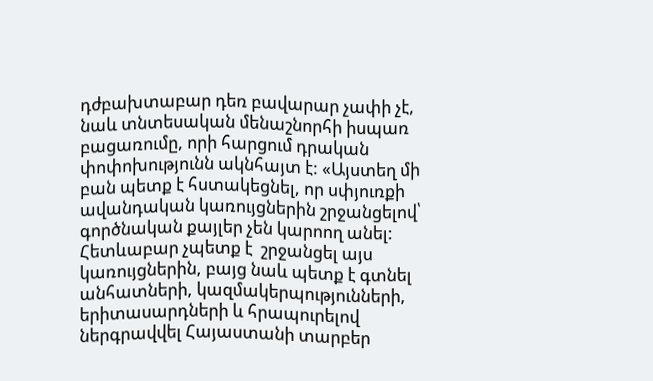դժբախտաբար դեռ բավարար չափի չէ, նաև տնտեսական մենաշնորհի իսպառ բացառումը, որի հարցում դրական փոփոխությունն ակնհայտ է: «Այստեղ մի բան պետք է հստակեցնել, որ սփյուռքի ավանդական կառույցներին շրջանցելով՝ գործնական քայլեր չեն կարոող անել: Հետևաբար չպետք է  շրջանցել այս կառույցներին, բայց նաև պետք է գտնել անհատների, կազմակերպությունների, երիտասարդների և հրապուրելով ներգրավվել Հայաստանի տարբեր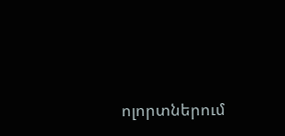ոլորտներում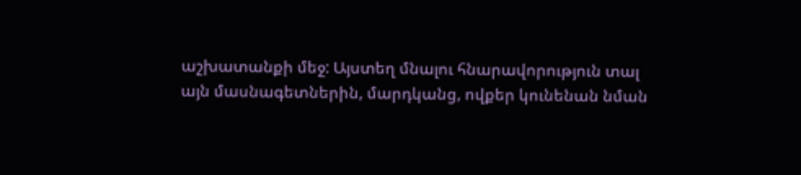աշխատանքի մեջ: Այստեղ մնալու հնարավորություն տալ այն մասնագետներին, մարդկանց, ովքեր կունենան նման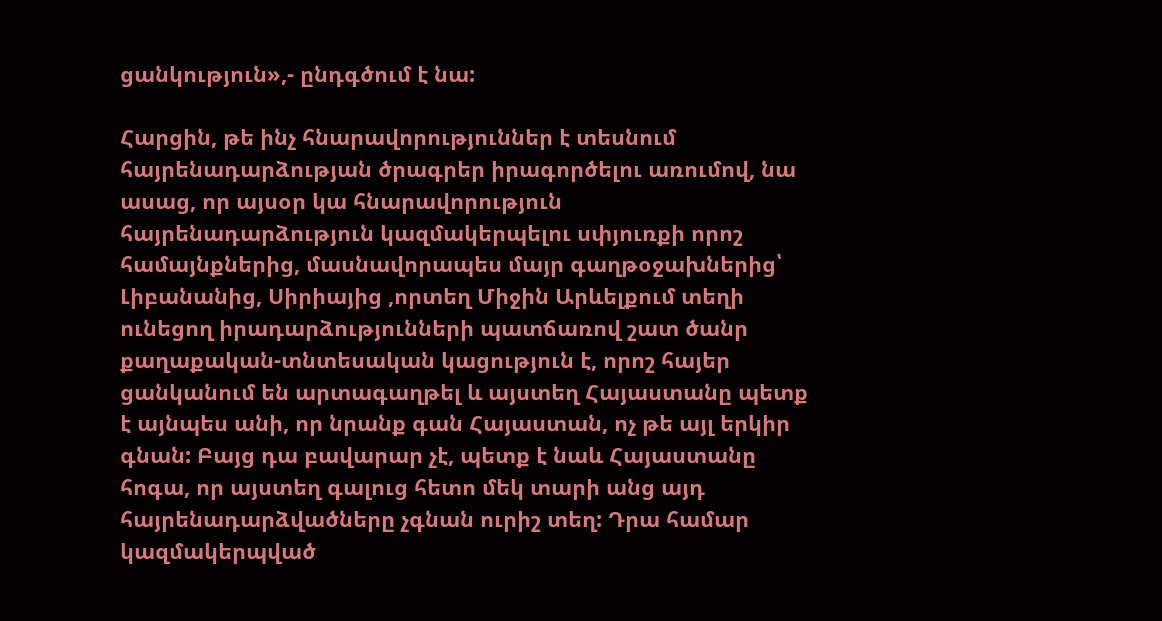ցանկություն»,- ընդգծում է նա:

Հարցին, թե ինչ հնարավորություններ է տեսնում հայրենադարձության ծրագրեր իրագործելու առումով, նա ասաց, որ այսօր կա հնարավորություն հայրենադարձություն կազմակերպելու սփյուռքի որոշ համայնքներից, մասնավորապես մայր գաղթօջախներից՝ Լիբանանից, Սիրիայից ,որտեղ Միջին Արևելքում տեղի ունեցող իրադարձությունների պատճառով շատ ծանր քաղաքական-տնտեսական կացություն է, որոշ հայեր ցանկանում են արտագաղթել և այստեղ Հայաստանը պետք է այնպես անի, որ նրանք գան Հայաստան, ոչ թե այլ երկիր գնան: Բայց դա բավարար չէ, պետք է նաև Հայաստանը հոգա, որ այստեղ գալուց հետո մեկ տարի անց այդ հայրենադարձվածները չգնան ուրիշ տեղ: Դրա համար կազմակերպված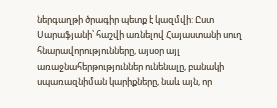ներգաղթի ծրագիր պետք է կազմվի: Ըստ Սարաֆյանի՝ հաշվի առնելով Հայաստանի սուղ հնարավորությունները, այսօր այլ առաջնահերթություններ ունենալը, բանակի սպառազնիման կարիքները, նաև այն, որ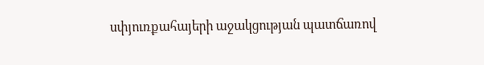սփյուռքահայերի աջակցության պատճառով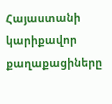Հայաստանի կարիքավոր քաղաքացիները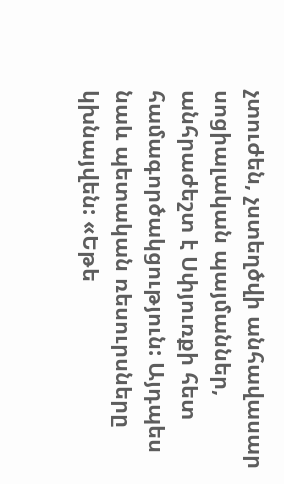չտուժեն, չստեղծվի անհավասար սոցիալական պայմաններ, անհրաժեշտ է Սփյուռքի հետ համագործակցություն: Այդպես նաև պետական ռեսուրսները կխնայվեն: «Եթե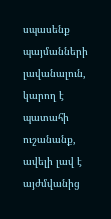սպասենք պայմանների լավանալուն, կարող է պատահի ուշանանք, ավելի լավ է այժմվանից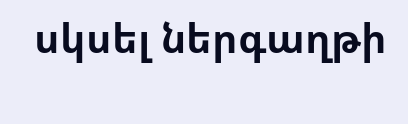սկսել ներգաղթի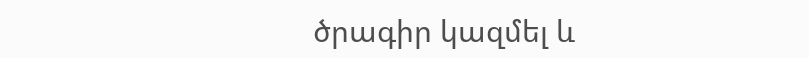ծրագիր կազմել և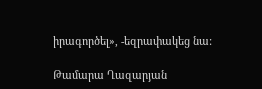իրագործել», -եզրափակեց նա:

Թամարա Ղազարյան